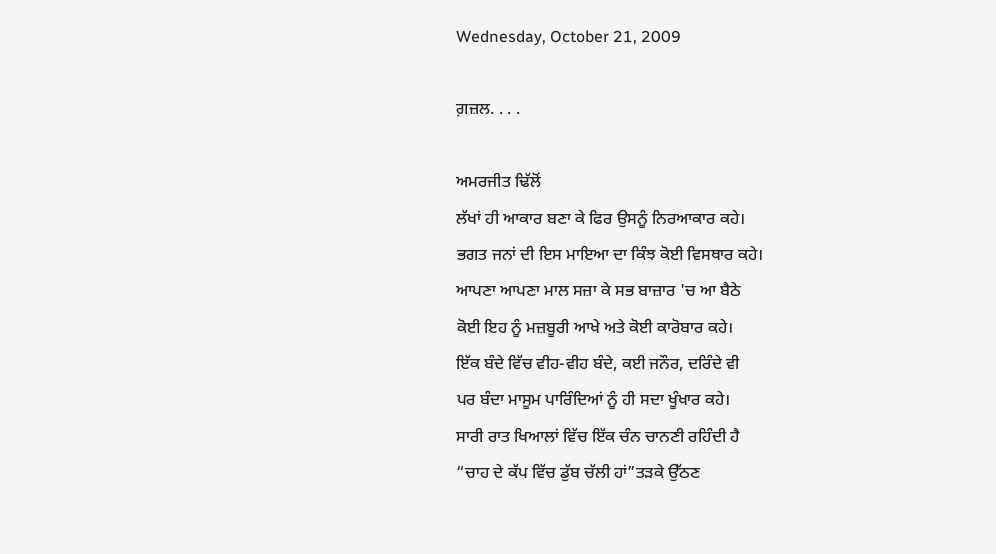Wednesday, October 21, 2009

ਗ਼ਜ਼ਲ. . . .

ਅਮਰਜੀਤ ਢਿੱਲੋਂ
ਲੱਖਾਂ ਹੀ ਆਕਾਰ ਬਣਾ ਕੇ ਫਿਰ ਉਸਨੂੰ ਨਿਰਆਕਾਰ ਕਹੇ।
ਭਗਤ ਜਨਾਂ ਦੀ ਇਸ ਮਾਇਆ ਦਾ ਕਿੰਝ ਕੋਈ ਵਿਸਥਾਰ ਕਹੇ।
ਆਪਣਾ ਆਪਣਾ ਮਾਲ ਸਜ਼ਾ ਕੇ ਸਭ ਬਾਜ਼ਾਰ 'ਚ ਆ ਬੈਠੇ
ਕੋਈ ਇਹ ਨੂੰ ਮਜ਼ਬੂਰੀ ਆਖੇ ਅਤੇ ਕੋਈ ਕਾਰੋਬਾਰ ਕਹੇ।
ਇੱਕ ਬੰਦੇ ਵਿੱਚ ਵੀਹ-ਵੀਹ ਬੰਦੇ, ਕਈ ਜਨੌਰ, ਦਰਿੰਦੇ ਵੀ
ਪਰ ਬੰਦਾ ਮਾਸੂਮ ਪਾਰਿੰਦਿਆਂ ਨੂੰ ਹੀ ਸਦਾ ਖੂੰਖਾਰ ਕਹੇ।
ਸਾਰੀ ਰਾਤ ਖਿਆਲਾਂ ਵਿੱਚ ਇੱਕ ਚੰਨ ਚਾਨਣੀ ਰਹਿੰਦੀ ਹੈ
“ਚਾਹ ਦੇ ਕੱਪ ਵਿੱਚ ਡੁੱਬ ਚੱਲੀ ਹਾਂ”ਤੜਕੇ ਉੱਠਣ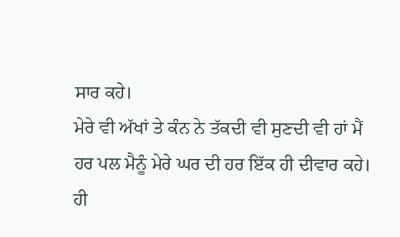ਸਾਰ ਕਹੇ।
ਮੇਰੇ ਵੀ ਅੱਖਾਂ ਤੇ ਕੰਨ ਨੇ ਤੱਕਦੀ ਵੀ ਸੁਣਦੀ ਵੀ ਹਾਂ ਮੈਂ
ਹਰ ਪਲ ਮੈਨੂੰ ਮੇਰੇ ਘਰ ਦੀ ਹਰ ਇੱਕ ਹੀ ਦੀਵਾਰ ਕਹੇ।
ਹੀ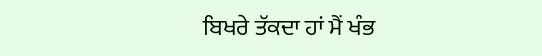ਬਿਖਰੇ ਤੱਕਦਾ ਹਾਂ ਮੈਂ ਖੰਭ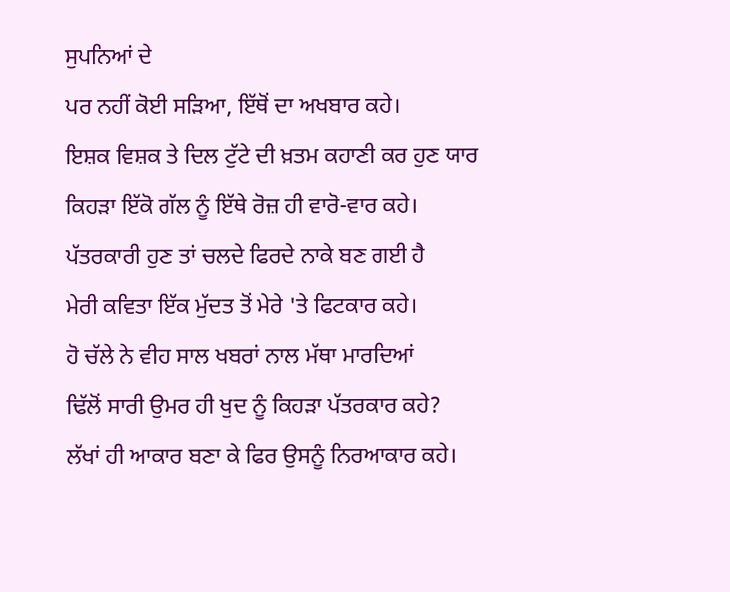ਸੁਪਨਿਆਂ ਦੇ
ਪਰ ਨਹੀਂ ਕੋਈ ਸੜਿਆ, ਇੱਥੋਂ ਦਾ ਅਖਬਾਰ ਕਹੇ।
ਇਸ਼ਕ ਵਿਸ਼ਕ ਤੇ ਦਿਲ ਟੁੱਟੇ ਦੀ ਖ਼ਤਮ ਕਹਾਣੀ ਕਰ ਹੁਣ ਯਾਰ
ਕਿਹੜਾ ਇੱਕੋ ਗੱਲ ਨੂੰ ਇੱਥੇ ਰੋਜ਼ ਹੀ ਵਾਰੋ-ਵਾਰ ਕਹੇ।
ਪੱਤਰਕਾਰੀ ਹੁਣ ਤਾਂ ਚਲਦੇ ਫਿਰਦੇ ਨਾਕੇ ਬਣ ਗਈ ਹੈ
ਮੇਰੀ ਕਵਿਤਾ ਇੱਕ ਮੁੱਦਤ ਤੋਂ ਮੇਰੇ 'ਤੇ ਫਿਟਕਾਰ ਕਹੇ।
ਹੋ ਚੱਲੇ ਨੇ ਵੀਹ ਸਾਲ ਖਬਰਾਂ ਨਾਲ ਮੱਥਾ ਮਾਰਦਿਆਂ
ਢਿੱਲੋਂ ਸਾਰੀ ਉਮਰ ਹੀ ਖੁਦ ਨੂੰ ਕਿਹੜਾ ਪੱਤਰਕਾਰ ਕਹੇ?
ਲੱਖਾਂ ਹੀ ਆਕਾਰ ਬਣਾ ਕੇ ਫਿਰ ਉਸਨੂੰ ਨਿਰਆਕਾਰ ਕਹੇ।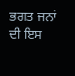ਭਗਤ ਜਨਾਂ ਦੀ ਇਸ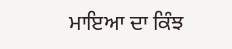ਮਾਇਆ ਦਾ ਕਿੰਝ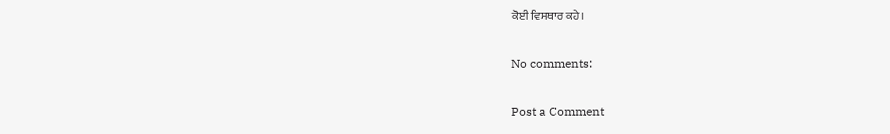ਕੋਈ ਵਿਸਥਾਰ ਕਹੇ।

No comments:

Post a Comment